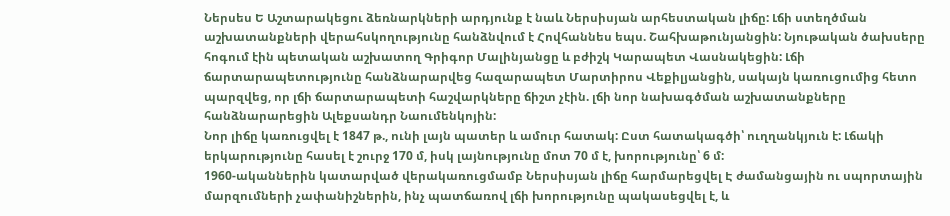Ներսես Ե Աշտարակեցու ձեռնարկների արդյունք է նաև Ներսիսյան արհեստական լիճը: Լճի ստեղծման աշխատանքների վերահսկողությունը հանձնվում է Հովհաննես եպս. Շահխաթունյանցին: Նյութական ծախսերը հոգում էին պետական աշխատող Գրիգոր Մալինյանցը և բժիշկ Կարապետ Վասնակեցին: Լճի ճարտարապետությունը հանձնարարվեց հազարապետ Մարտիրոս Վեքիլյանցին, սակայն կառուցումից հետո պարզվեց, որ լճի ճարտարապետի հաշվարկները ճիշտ չէին. լճի նոր նախագծման աշխատանքները հանձնարարեցին Ալեքսանդր Նաումենկոյին:
Նոր լիճը կառուցվել է 1847 թ., ունի լայն պատեր և ամուր հատակ: Ըստ հատակագծի՝ ուղղանկյուն է: Լճակի երկարությունը հասել է շուրջ 170 մ, իսկ լայնությունը մոտ 70 մ է, խորությունը՝ 6 մ:
1960-ականներին կատարված վերակառուցմամբ Ներսիսյան լիճը հարմարեցվել Է ժամանցային ու սպորտային մարզումների չափանիշներին, ինչ պատճառով լճի խորությունը պակասեցվել է, և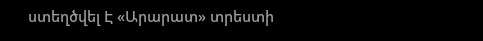ստեղծվել Է «Արարատ» տրեստի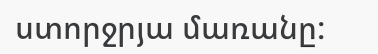ստորջրյա մառանը: